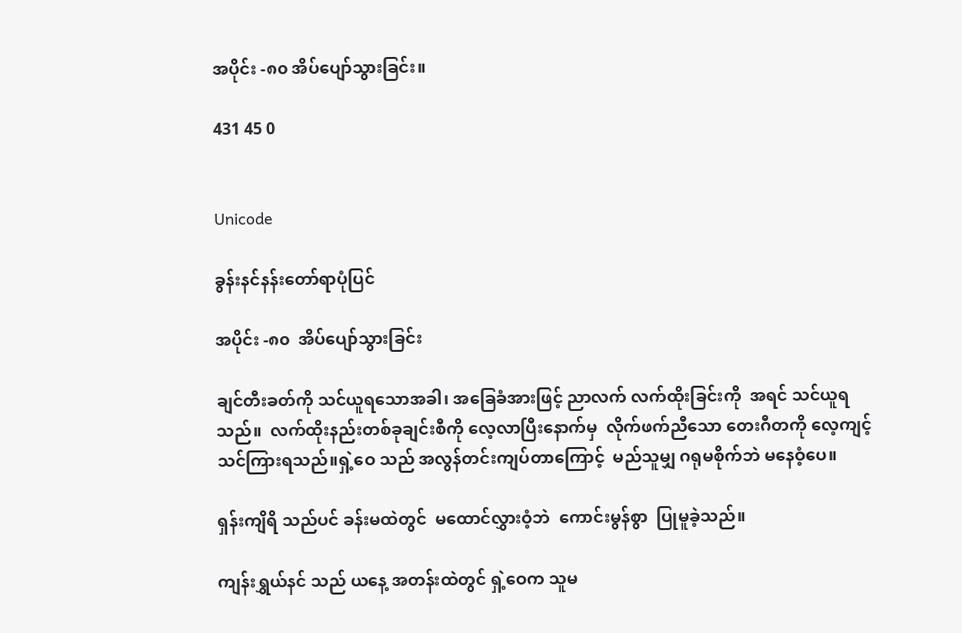အပိုင်း -၈၀ အိပ်ပျော်သွားခြင်း။

431 45 0


Unicode

ခွန်းနင်နန်းတော်ရာပုံပြင်

အပိုင်း -၈၀  အိပ်ပျော်သွားခြင်း

ချင်တီးခတ်ကို သင်ယူရသောအခါ၊ အခြေခံအားဖြင့် ညာလက် လက်ထိုးခြင်းကို  အရင် သင်ယူရသည်။  လက်ထိုးနည်းတစ်ခုချင်းစီကို လေ့လာပြီးနောက်မှ  လိုက်ဖက်ညီသော တေးဂီတကို လေ့ကျင့်သင်ကြားရသည်။ရှဲ့ဝေ သည် အလွန်တင်းကျပ်တာကြောင့်  မည်သူမျှ ဂရုမစိုက်ဘဲ မနေဝံ့ပေ။

ရှန်းကျိရိ သည်ပင် ခန်းမထဲတွင်  မထောင်လွှားဝံ့ဘဲ  ကောင်းမွန်စွာ  ပြုမူခဲ့သည်။

ကျန်းရွှယ်နင် သည် ယနေ့ အတန်းထဲတွင် ရှဲ့ဝေက သူမ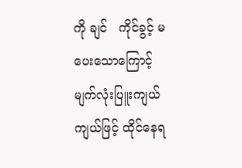ကို ချင်   ကိုင်ခွင့် မပေးသောကြောင့်  မျက်လုံးပြူးကျယ်ကျယ်ဖြင့် ထိုင်နေရ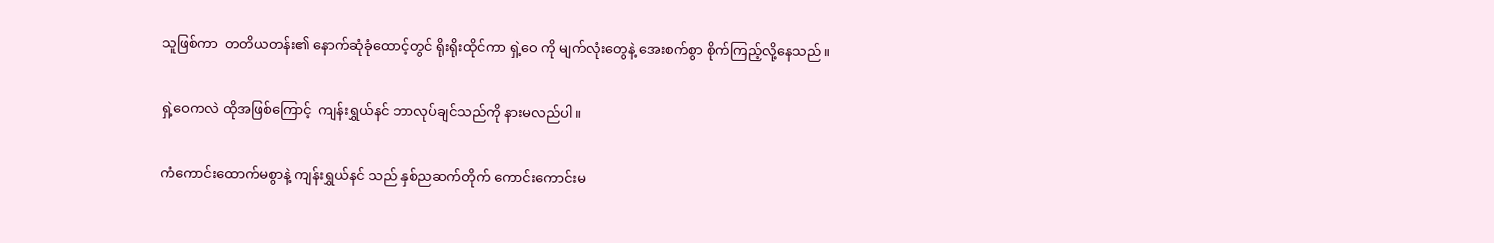သူဖြစ်ကာ  တတိယတန်း၏ နောက်ဆုံခုံထောင့်တွင် ရိုးရိုးထိုင်ကာ ရှဲ့ဝေ ကို မျက်လုံးတွေနဲ့ အေးစက်စွာ စိုက်ကြည့်လို့နေသည်။

ရှဲ့ဝေကလဲ ထိုအဖြစ်ကြောင့်  ကျန်းရွှယ်နင် ဘာလုပ်ချင်သည်ကို နားမလည်ပါ။

ကံကောင်းထောက်မစွာနဲ့ ကျန်းရွှယ်နင် သည် နှစ်ညဆက်တိုက် ကောင်းကောင်းမ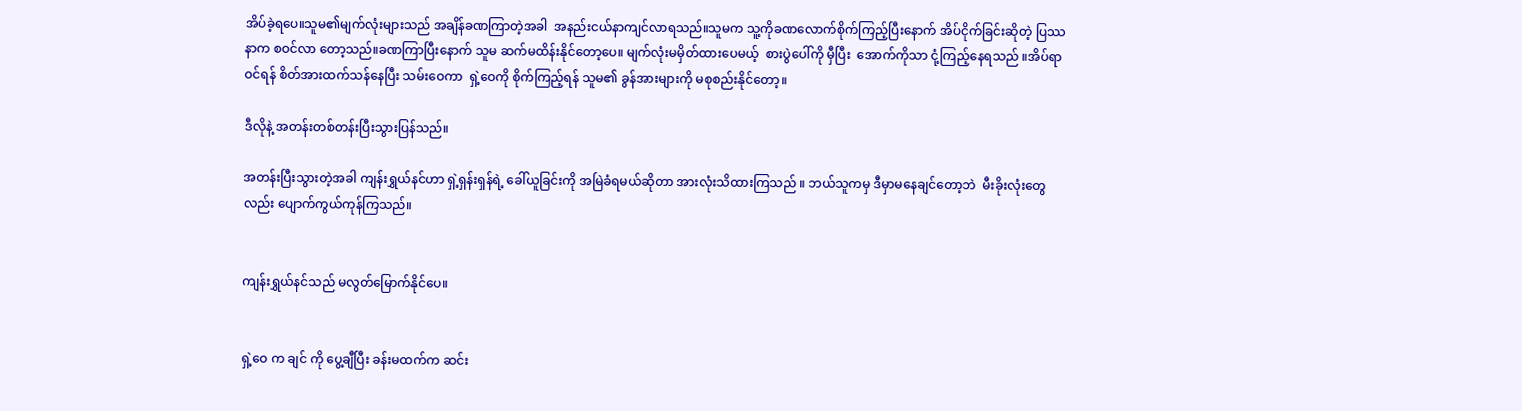အိပ်ခဲ့ရပေ။သူမ၏မျက်လုံးများသည် အချိန်ခဏကြာတဲ့အခါ  အနည်းငယ်နာကျင်လာရသည်။သူမက သူ့ကိုခဏလောက်စိုက်ကြည့်ပြီးနောက် အိပ်ငိုက်ခြင်းဆိုတဲ့ ပြဿနာက စဝင်လာ တော့သည်။ခဏကြာပြီးနောက် သူမ ဆက်မထိန်းနိုင်တော့ပေ။ မျက်လုံးမမှိတ်ထားပေမယ့်  စားပွဲပေါ်ကို မှီပြီး  အောက်ကိုသာ ငုံ့ကြည့်နေရသည် ။အိပ်ရာဝင်ရန် စိတ်အားထက်သန်နေပြီး သမ်းဝေကာ  ရှဲ့ဝေကို စိုက်ကြည့်ရန် သူမ၏ ခွန်အားများကို မစုစည်းနိုင်တော့။

ဒီလိုနဲ့ အတန်းတစ်တန်းပြီးသွားပြန်သည်။

အတန်းပြီးသွားတဲ့အခါ ကျန်းရွှယ်နင်ဟာ ရှဲ့ရှန်းရှန်ရဲ့ ခေါ်ယူခြင်းကို အမြဲခံရမယ်ဆိုတာ အားလုံးသိထားကြသည် ။ ဘယ်သူကမှ ဒီမှာမနေချင်တော့ဘဲ  မီးခိုးလုံးတွေလည်း ပျောက်ကွယ်ကုန်ကြသည်။


ကျန်းရွှယ်နင်သည် မလွတ်မြောက်နိုင်ပေ။


ရှဲ့ဝေ က ချင် ကို ပွေ့ချီပြီး ခန်းမထက်က ဆင်း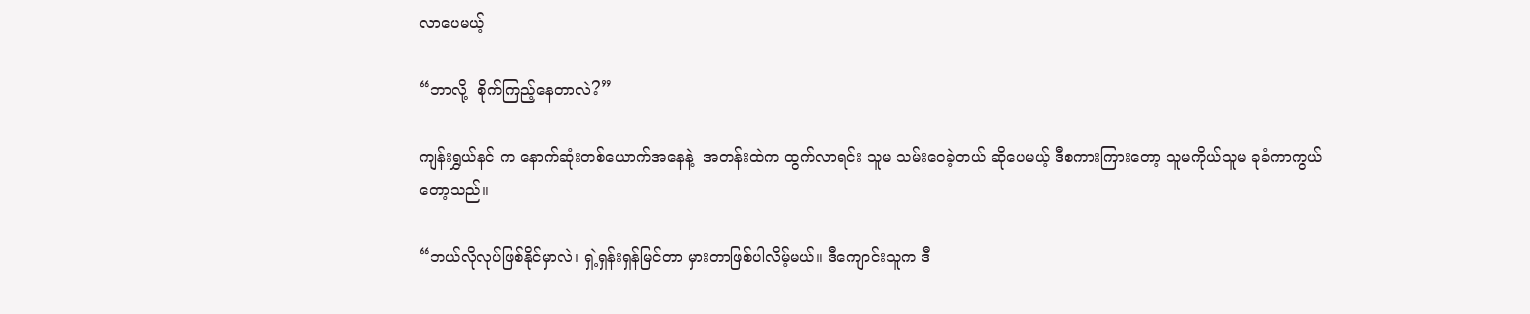လာပေမယ့်

“ဘာလို့  စိုက်ကြည့်နေတာလဲ?”

ကျန်းရွှယ်နင် က နောက်ဆုံးတစ်ယောက်အနေနဲ့  အတန်းထဲက ထွက်လာရင်း သူမ သမ်းဝေခဲ့တယ် ဆိုပေမယ့် ဒီစကားကြားတော့ သူမကိုယ်သူမ ခုခံကာကွယ်တော့သည်။

“ဘယ်လိုလုပ်ဖြစ်နိုင်မှာလဲ၊ ရှဲ့ရှန်းရှန်မြင်တာ မှားတာဖြစ်ပါလိမ့်မယ်။ ဒီကျောင်းသူက ဒီ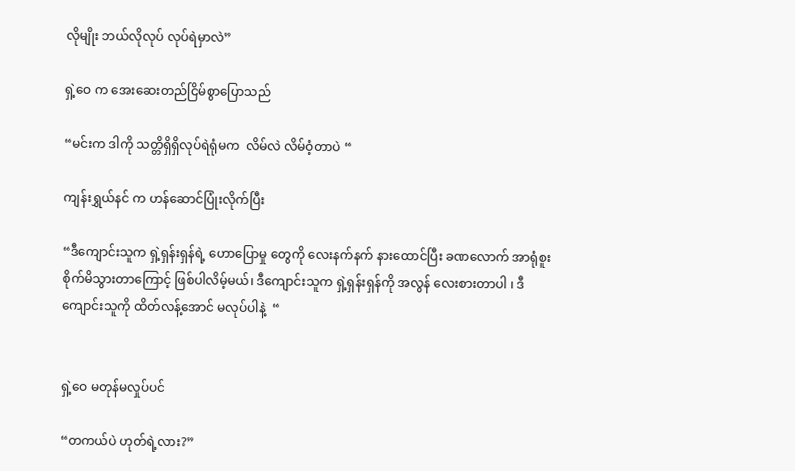လိုမျိုး ဘယ်လိုလုပ် လုပ်ရဲမှာလဲ”

ရှဲ့ဝေ က အေးဆေးတည်ငြိမ်စွာပြောသည်

“မင်းက ဒါကို သတ္တိရှိရှိလုပ်ရဲရုံမက  လိမ်လဲ လိမ်ဝံ့တာပဲ “

ကျန်းရွှယ်နင် က ဟန်ဆောင်ပြုံးလိုက်ပြီး

“ဒီကျောင်းသူက ရှဲ့ရှန်းရှန်ရဲ့ ဟောပြောမှု တွေကို လေးနက်နက် နားထောင်ပြီး ခဏလောက် အာရုံစူးစိုက်မိသွားတာကြောင့် ဖြစ်ပါလိမ့်မယ်၊ ဒီကျောင်းသူက ရှဲ့ရှန်းရှန်ကို အလွန် လေးစားတာပါ ၊ ဒီကျောင်းသူကို ထိတ်လန့်အောင် မလုပ်ပါနဲ့  “


ရှဲ့ဝေ မတုန်မလှုပ်ပင်

“တကယ်ပဲ ဟုတ်ရဲ့လား?”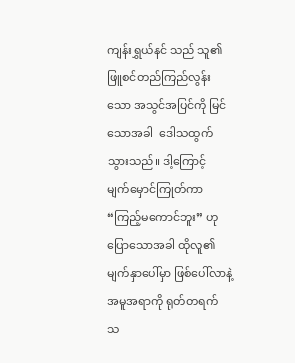ကျန်းရွှယ်နင် သည် သူ၏ ဖြူစင်တည်ကြည်လွန်းသော အသွင်အပြင်ကို မြင်သောအခါ  ဒေါသထွက်သွားသည်။ ဒါ့ကြောင့်  မျက်မှောင်ကြုတ်ကာ “ကြည့်မကောင်ဘူး” ဟုပြောသောအခါ ထိုလူ၏မျက်နှာပေါ်မှာ ဖြစ်ပေါ်လာနဲ့ အမူအရာကို ရုတ်တရက် သ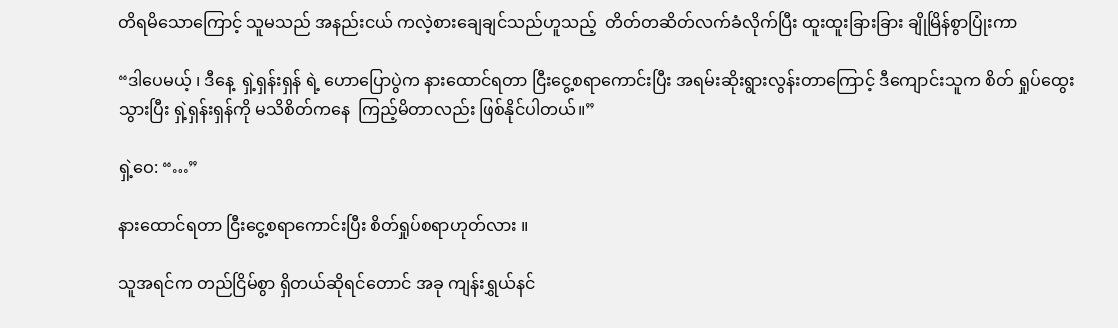တိရမိသောကြောင့် သူမသည် အနည်းငယ် ကလဲ့စားချေချင်သည်ဟူသည့်  တိတ်တဆိတ်လက်ခံလိုက်ပြီး ထူးထူးခြားခြား ချိုမြိန်စွာပြုံးကာ

“ဒါ‌ပေမယ့် ၊ ဒီနေ့  ရှဲ့ရှန်းရှန် ရဲ့ ဟောပြောပွဲက နားထောင်ရတာ ငြီးငွေ့စရာကောင်းပြီး အရမ်းဆိုးရွားလွန်းတာကြောင့် ဒီကျောင်းသူက စိတ် ရှုပ်ထွေးသွားပြီး ရှဲ့ရှန်းရှန်ကို မသိစိတ်ကနေ  ကြည့်မိတာလည်း ဖြစ်နိုင်ပါတယ်။”

ရှဲ့ဝေ: “…”

နားထောင်ရတာ ငြီးငွေ့စရာကောင်းပြီး စိတ်ရှုပ်စရာဟုတ်လား ။

သူအရင်က တည်ငြိမ်စွာ ရှိတယ်ဆိုရင်တောင် အခု ကျန်းရွှယ်နင်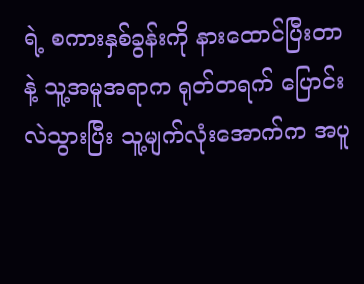ရဲ့ စကားနှစ်ခွန်းကို နားထောင်ပြီးတာနဲ့ သူ့အမူအရာက ရုတ်တရက် ပြောင်းလဲသွားပြီး သူ့မျက်လုံးအောက်က အပူ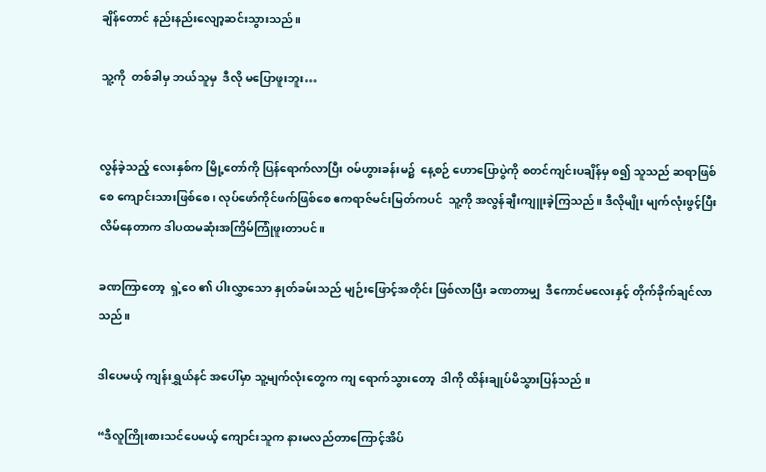ချိန်တောင် နည်းနည်းလျော့ဆင်းသွားသည်။

သူ့ကို  တစ်ခါမှ ဘယ်သူမှ  ဒီလို မပြောဖူးဘူး…


လွန်ခဲ့သည့် လေးနှစ်က မြို့တော်ကို ပြန်ရောက်လာပြီး ၀မ်ဟွားခန်းမ၌  နေ့စဉ် ဟောပြောပွဲကို စတင်ကျင်းပချိန်မှ စ၍ သူသည် ဆရာဖြစ်စေ ကျောင်းသားဖြစ်စေ၊ လုပ်ဖော်ကိုင်ဖက်ဖြစ်စေ ဧကရာဇ်မင်းမြတ်ကပင်  သူ့ကို အလွန်ချီးကျူးခဲ့ကြသည်။ ဒီလိုမျိုး မျက်လုံးဖွင့်ပြီး လိမ်နေတာက ဒါပထမဆုံးအကြိမ်ကြုံဖူးတာပင်။

ခဏကြာတော့  ရှဲ့ဝေ ၏ ပါးလွှာသော နှုတ်ခမ်းသည် မျဉ်းဖြောင့်အတိုင်း ဖြစ်လာပြီး ခဏတာမျှ  ဒီကောင်မလေးနှင့် တိုက်ခိုက်ချင်လာသည်။

ဒါပေမယ့် ကျန်းရွှယ်နင် အပေါ်မှာ သူ့မျက်လုံးတွေက ကျ ရောက်သွားတော့  ဒါကို ထိန်းချုပ်မိသွားပြန်သည် ။

“ဒီလူကြိုးစားသင်ပေမယ့် ကျောင်းသူက နားမလည်တာကြောင့်အိပ်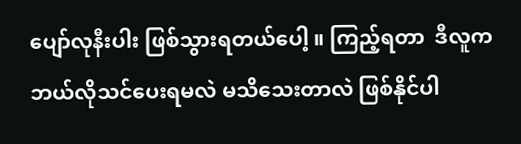ပျော်လုနီးပါး ဖြစ်သွားရတယ်‌ပေါ့ ။ ကြည့်ရတာ  ဒီလူက ဘယ်လိုသင်ပေးရမလဲ မသိသေးတာလဲ ဖြစ်နိုင်ပါ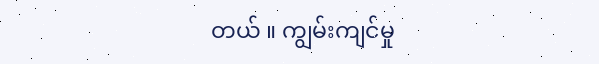တယ် ။ ကျွမ်းကျင်မှု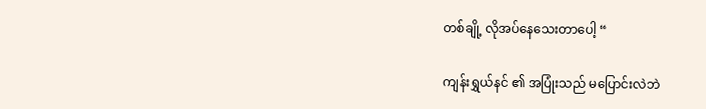တစ်ချို့ လိုအပ်နေသေးတာပေါ့ “

ကျန်းရွှယ်နင် ၏ အပြုံးသည် မပြောင်းလဲဘဲ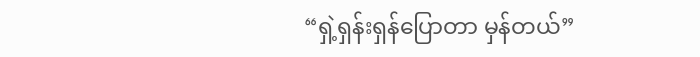“ရှဲ့ရှန်းရှန်ပြောတာ မှန်တယ်”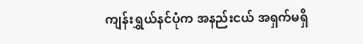ကျန်းရွှယ်နင်ပုံက အနည်းငယ် အရှက်မရှိ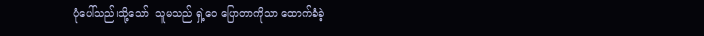ပုံပေါ်သည်၊သို့သော်  သူမသည် ရှဲ့ဝေ ပြောတာကိုသာ ထောက်ခံခဲ့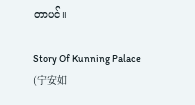တာပင်။

Story Of Kunning Palace (宁安如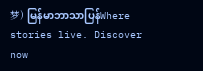梦) မြန်မာဘာသာပြန်Where stories live. Discover now